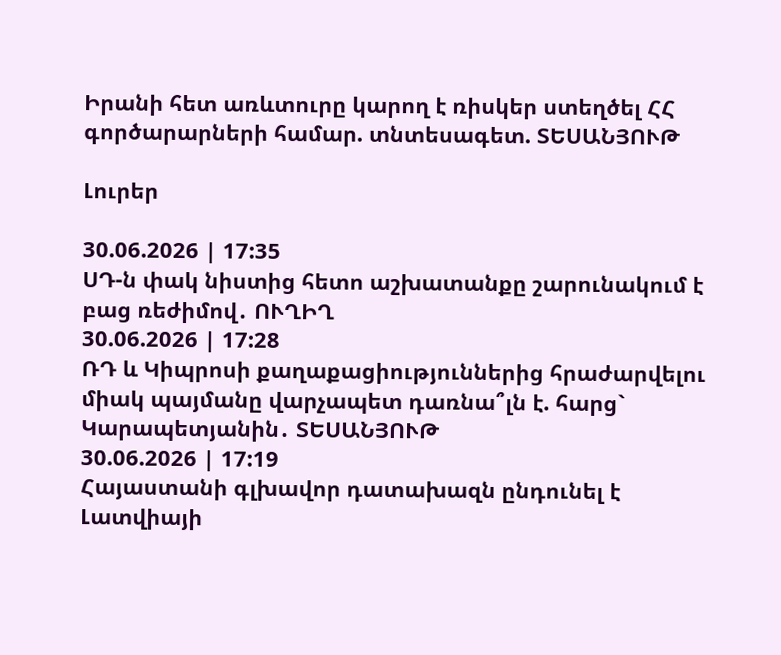Իրանի հետ առևտուրը կարող է ռիսկեր ստեղծել ՀՀ գործարարների համար. տնտեսագետ. ՏԵՍԱՆՅՈՒԹ

Լուրեր

30.06.2026 | 17:35
ՍԴ-ն փակ նիստից հետո աշխատանքը շարունակում է բաց ռեժիմով․ ՈՒՂԻՂ
30.06.2026 | 17:28
ՌԴ և Կիպրոսի քաղաքացիություններից հրաժարվելու միակ պայմանը վարչապետ դառնա՞լն է. հարց` Կարապետյանին․ ՏԵՍԱՆՅՈՒԹ
30.06.2026 | 17:19
Հայաստանի գլխավոր դատախազն ընդունել է Լատվիայի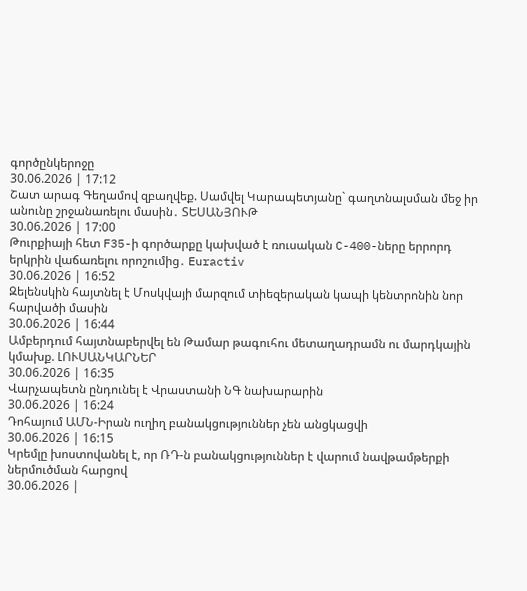գործընկերոջը
30.06.2026 | 17:12
Շատ արագ Գեղամով զբաղվեք. Սամվել Կարապետյանը` գաղտնալսման մեջ իր անունը շրջանառելու մասին․ ՏԵՍԱՆՅՈՒԹ
30.06.2026 | 17:00
Թուրքիայի հետ F35-ի գործարքը կախված է ռուսական C-400-ները երրորդ երկրին վաճառելու որոշումից․ Euractiv
30.06.2026 | 16:52
Զելենսկին հայտնել է Մոսկվայի մարզում տիեզերական կապի կենտրոնին նոր հարվածի մասին
30.06.2026 | 16:44
Ամբերդում հայտնաբերվել են Թամար թագուհու մետաղադրամն ու մարդկային կմախք. ԼՈՒՍԱՆԿԱՐՆԵՐ
30.06.2026 | 16:35
Վարչապետն ընդունել է Վրաստանի ՆԳ նախարարին
30.06.2026 | 16:24
Դոհայում ԱՄՆ-Իրան ուղիղ բանակցություններ չեն անցկացվի
30.06.2026 | 16:15
Կրեմլը խոստովանել է, որ ՌԴ-ն բանակցություններ է վարում նավթամթերքի ներմուծման հարցով
30.06.2026 |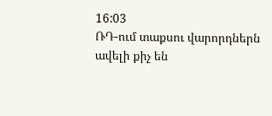16:03
ՌԴ-ում տաքսու վարորդներն ավելի քիչ են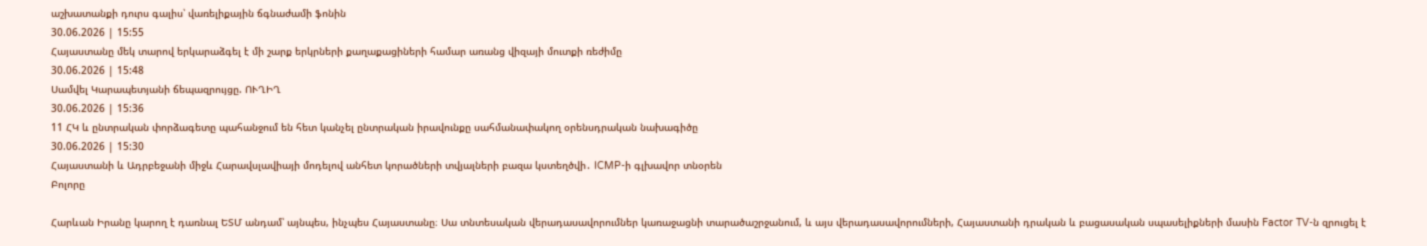աշխատանքի դուրս գալիս՝ վառելիքային ճգնաժամի ֆոնին
30.06.2026 | 15:55
Հայաստանը մեկ տարով երկարաձգել է մի շարք երկրների քաղաքացիների համար առանց վիզայի մուտքի ռեժիմը
30.06.2026 | 15:48
Սամվել Կարապետյանի ճեպազրույցը. ՈՒՂԻՂ
30.06.2026 | 15:36
11 ՀԿ և ընտրական փորձագետը պահանջում են հետ կանչել ընտրական իրավունքը սահմանափակող օրենսդրական նախագիծը
30.06.2026 | 15:30
Հայաստանի և Ադրբեջանի միջև Հարավսլավիայի մոդելով անհետ կորածների տվյալների բազա կստեղծվի․ ICMP-ի գլխավոր տնօրեն
Բոլորը

Հարևան Իրանը կարող է դառնալ ԵՏՄ անդամ՝ այնպես, ինչպես Հայաստանը։ Սա տնտեսական վերադասավորումներ կառաջացնի տարածաշրջանում, և այս վերադասավորումների, Հայաստանի դրական և բացասական սպասելիքների մասին Factor TV-ն զրուցել է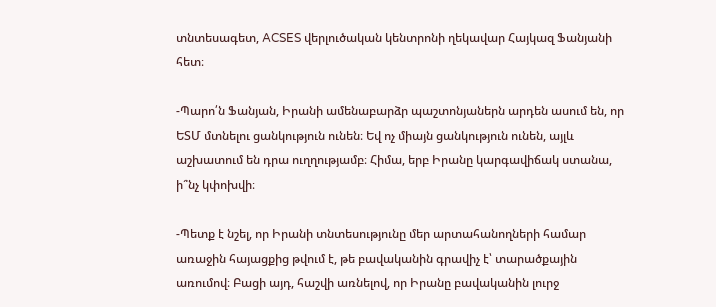տնտեսագետ, ACSES վերլուծական կենտրոնի ղեկավար Հայկազ Ֆանյանի հետ։

-Պարո՛ն Ֆանյան, Իրանի ամենաբարձր պաշտոնյաներն արդեն ասում են, որ ԵՏՄ մտնելու ցանկություն ունեն։ Եվ ոչ միայն ցանկություն ունեն, այլև աշխատում են դրա ուղղությամբ։ Հիմա, երբ Իրանը կարգավիճակ ստանա, ի՞նչ կփոխվի։

-Պետք է նշել, որ Իրանի տնտեսությունը մեր արտահանողների համար առաջին հայացքից թվում է, թե բավականին գրավիչ է՝ տարածքային առումով։ Բացի այդ, հաշվի առնելով, որ Իրանը բավականին լուրջ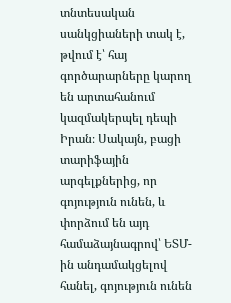տնտեսական սանկցիաների տակ է, թվում է՝ հայ գործարարները կարող են արտահանում կազմակերպել դեպի Իրան։ Սակայն, բացի տարիֆային արգելքներից, որ գոյություն ունեն, և փորձում են այդ համաձայնագրով՝ ԵՏՄ-ին անդամակցելով հանել, գոյություն ունեն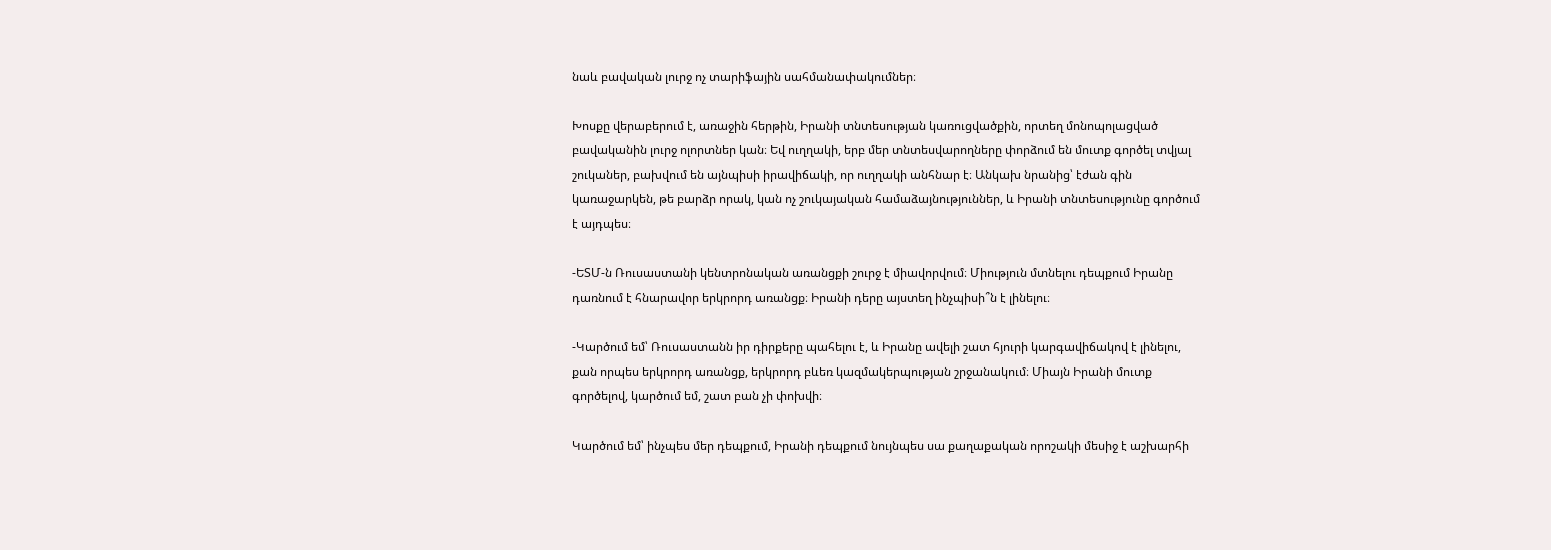նաև բավական լուրջ ոչ տարիֆային սահմանափակումներ։

Խոսքը վերաբերում է, առաջին հերթին, Իրանի տնտեսության կառուցվածքին, որտեղ մոնոպոլացված բավականին լուրջ ոլորտներ կան։ Եվ ուղղակի, երբ մեր տնտեսվարողները փորձում են մուտք գործել տվյալ շուկաներ, բախվում են այնպիսի իրավիճակի, որ ուղղակի անհնար է։ Անկախ նրանից՝ էժան գին կառաջարկեն, թե բարձր որակ, կան ոչ շուկայական համաձայնություններ, և Իրանի տնտեսությունը գործում է այդպես։

-ԵՏՄ-ն Ռուսաստանի կենտրոնական առանցքի շուրջ է միավորվում։ Միություն մտնելու դեպքում Իրանը դառնում է հնարավոր երկրորդ առանցք։ Իրանի դերը այստեղ ինչպիսի՞ն է լինելու։

-Կարծում եմ՝ Ռուսաստանն իր դիրքերը պահելու է, և Իրանը ավելի շատ հյուրի կարգավիճակով է լինելու, քան որպես երկրորդ առանցք, երկրորդ բևեռ կազմակերպության շրջանակում։ Միայն Իրանի մուտք գործելով, կարծում եմ, շատ բան չի փոխվի։

Կարծում եմ՝ ինչպես մեր դեպքում, Իրանի դեպքում նույնպես սա քաղաքական որոշակի մեսիջ է աշխարհի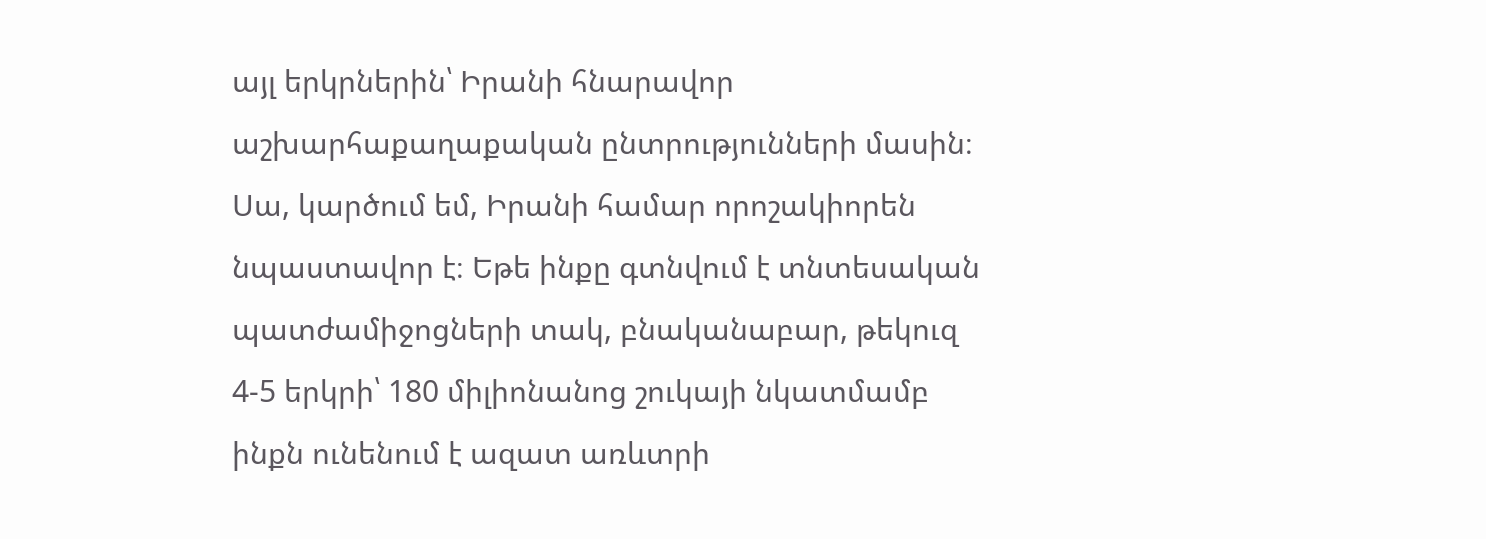այլ երկրներին՝ Իրանի հնարավոր աշխարհաքաղաքական ընտրությունների մասին։ Սա, կարծում եմ, Իրանի համար որոշակիորեն նպաստավոր է։ Եթե ինքը գտնվում է տնտեսական պատժամիջոցների տակ, բնականաբար, թեկուզ 4-5 երկրի՝ 180 միլիոնանոց շուկայի նկատմամբ ինքն ունենում է ազատ առևտրի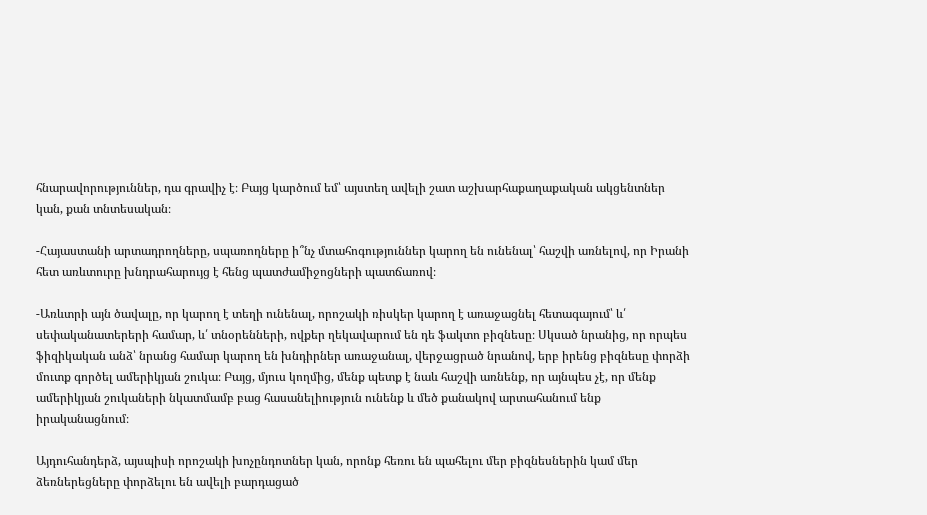հնարավորություններ, դա գրավիչ է։ Բայց կարծում եմ՝ այստեղ ավելի շատ աշխարհաքաղաքական ակցենտներ կան, քան տնտեսական։

-Հայաստանի արտադրողները, սպառողները ի՞նչ մտահոգություններ կարող են ունենալ՝ հաշվի առնելով, որ Իրանի հետ առևտուրը խնդրահարույց է հենց պատժամիջոցների պատճառով։

-Առևտրի այն ծավալը, որ կարող է տեղի ունենալ, որոշակի ռիսկեր կարող է առաջացնել հետագայում՝ և՛ սեփականատերերի համար, և՛ տնօրենների, ովքեր ղեկավարում են դե ֆակտո բիզնեսը։ Սկսած նրանից, որ որպես ֆիզիկական անձ՝ նրանց համար կարող են խնդիրներ առաջանալ, վերջացրած նրանով, երբ իրենց բիզնեսը փորձի մուտք գործել ամերիկյան շուկա։ Բայց, մյուս կողմից, մենք պետք է նաև հաշվի առնենք, որ այնպես չէ, որ մենք ամերիկյան շուկաների նկատմամբ բաց հասանելիություն ունենք և մեծ քանակով արտահանում ենք իրականացնում։

Այդուհանդերձ, այսպիսի որոշակի խոչընդոտներ կան, որոնք հեռու են պահելու մեր բիզնեսներին կամ մեր ձեռներեցները փորձելու են ավելի բարդացած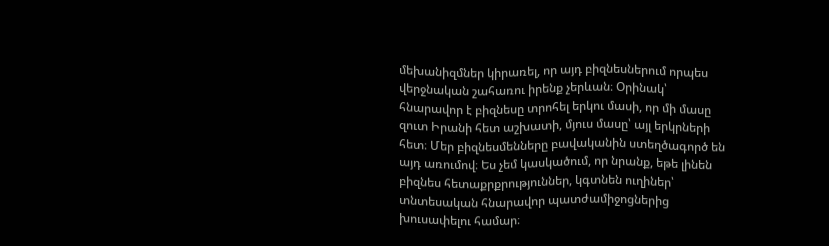մեխանիզմներ կիրառել, որ այդ բիզնեսներում որպես վերջնական շահառու իրենք չերևան։ Օրինակ՝ հնարավոր է բիզնեսը տրոհել երկու մասի, որ մի մասը զուտ Իրանի հետ աշխատի, մյուս մասը՝ այլ երկրների հետ։ Մեր բիզնեսմենները բավականին ստեղծագործ են այդ առումով։ Ես չեմ կասկածում, որ նրանք, եթե լինեն բիզնես հետաքրքրություններ, կգտնեն ուղիներ՝ տնտեսական հնարավոր պատժամիջոցներից խուսափելու համար։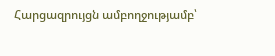Հարցազրույցն ամբողջությամբ՝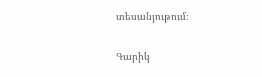տեսանյութում։

Գարիկ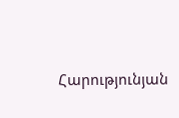Հարությունյան